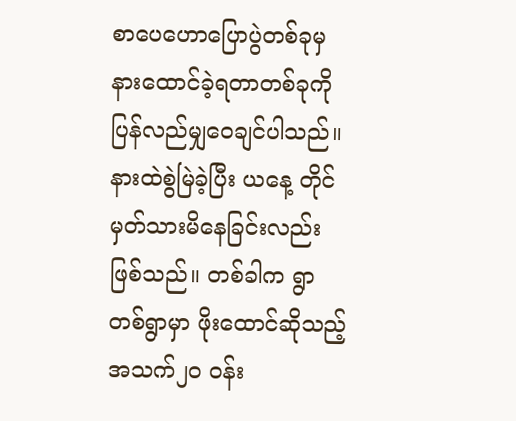စာပေဟောပြောပွဲတစ်ခုမှ နားထောင်ခဲ့ရတာတစ်ခုကို ပြန်လည်မျှဝေချင်ပါသည်။ နားထဲစွဲမြဲခဲ့ပြီး ယနေ့ တိုင်မှတ်သားမိနေခြင်းလည်းဖြစ်သည်။ တစ်ခါက ရွာတစ်ရွာမှာ ဖိုးထောင်ဆိုသည့် အသက်၂၀ ဝန်း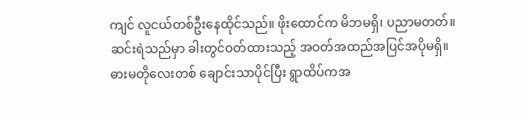ကျင် လူငယ်တစ်ဦးနေထိုင်သည်။ ဖိုးထောင်က မိဘမရှိ၊ ပညာမတတ်။ ဆင်းရဲသည်မှာ ခါးတွင်ဝတ်ထားသည့် အဝတ်အထည်အပြင်အပိုမရှိ။ ဓားမတိုလေးတစ် ချောင်းသာပိုင်ပြီး ရွာထိပ်ကအ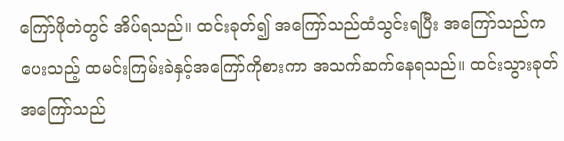ကြော်ဖိုတဲတွင် အိပ်ရသည်။ ထင်းခုတ်၍ အကြော်သည်ထံသွင်းရပြီး အကြော်သည်ကပေးသည့် ထမင်းကြမ်းခဲနှင့်အကြော်ကိုစားကာ အသက်ဆက်နေရသည်။ ထင်းသွားခုတ် အကြော်သည်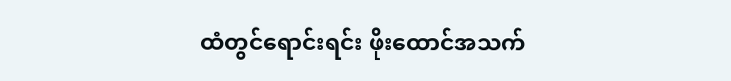ထံတွင်ရောင်းရင်း ဖိုးထောင်အသက်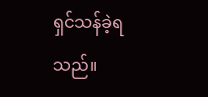ရှင်သန်ခဲ့ရသည်။